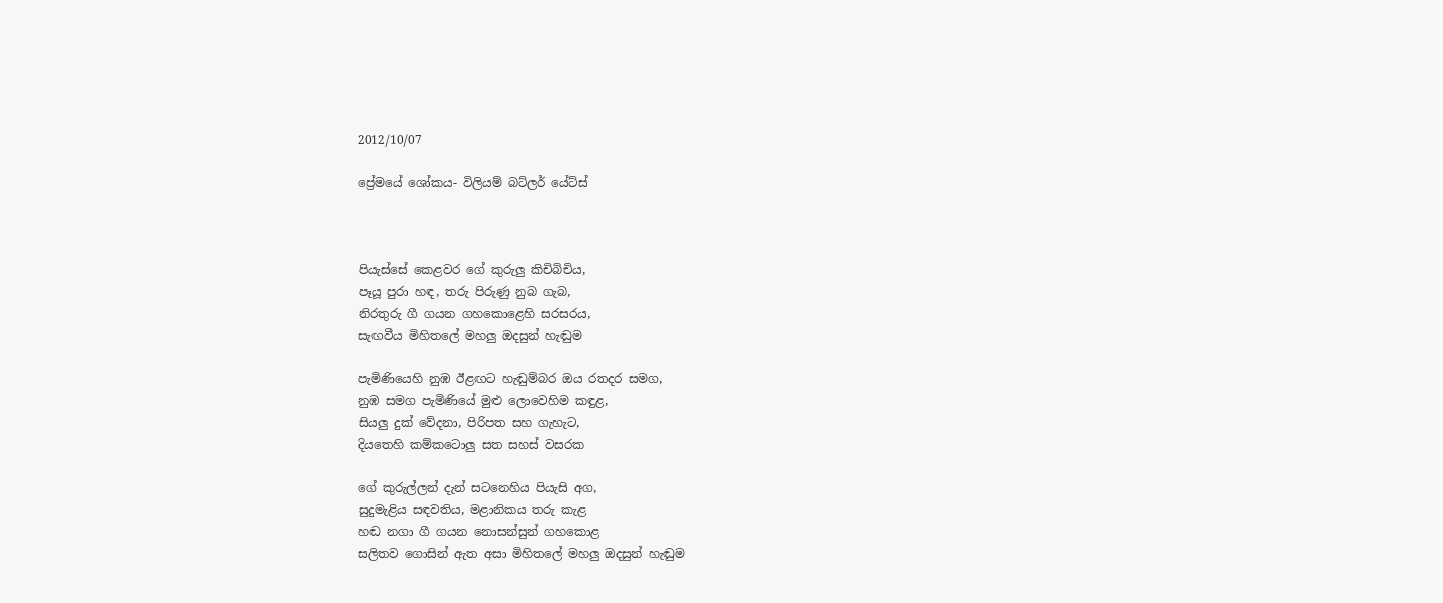2012/10/07

ප්‍රේමයේ ශෝකය- විලියම් බට්ලර් යේට්ස්



පියැස්සේ කෙළවර ගේ කුරුලු කිචිබිචිය,
පෑයූ පුරා හඳ, තරු පිරුණු නුබ ගැබ,
නිරතුරු ගී ගයන ගහකොළෙහි සරසරය,
සැඟවීය මිහිතලේ මහලු ඔදසුන් හැඬුම

පැමිණියෙහි නුඹ ඊළඟට හැඬුම්බර ඔය රතදර සමග,
නුඹ සමග පැමිණියේ මුළු ලොවෙහිම කඳුළ,
සියලු දුක් වේදනා, පිරිපත සහ ගැහැට,
දියතෙහි කම්කටොලු සත සහස් වසරක

ගේ කුරුල්ලන් දැන් සටනෙහිය පියැසි අග,
සුදුමැළිය සඳවතිය, මළානිකය තරු කැළ
හඬ නගා ගී ගයන නොසන්සුන් ගහකොළ
සලිතව ගොසින් ඇත අසා මිහිතලේ මහලු ඔදසුන් හැඬුම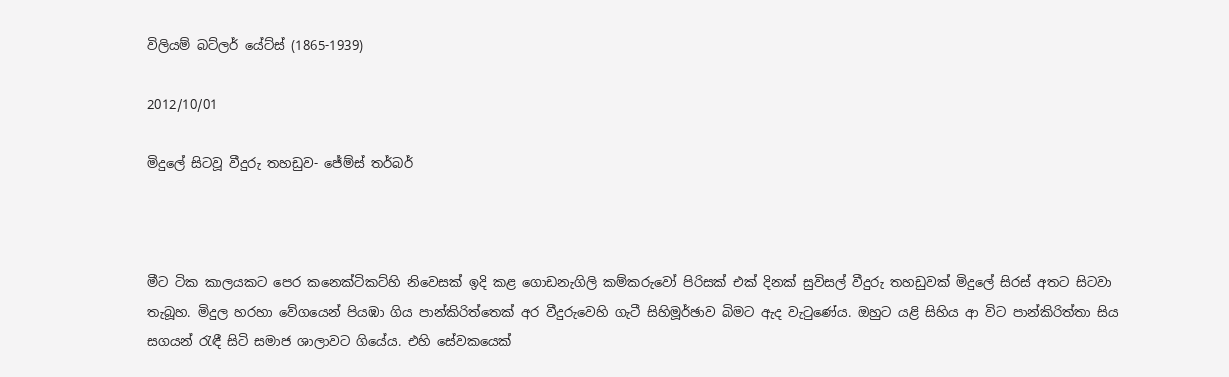විලියම් බට්ලර් යේට්ස් (1865-1939)

2012/10/01

මිදුලේ සිටවූ වීදුරු තහඩුව- ජේම්ස් තර්බර්



මීට ටික කාලයකට පෙර කනෙක්ටිකට්හි නිවෙසක් ඉදි කළ ගොඩනැගිලි කම්කරුවෝ පිරිසක් එක් දිනක් සුවිසල් වීදුරු තහඩුවක් මිදුලේ සිරස් අතට සිටවා තැබූහ. මිදුල හරහා වේගයෙන් පියඹා ගිය පාන්කිරිත්තෙක් අර වීදුරුවෙහි ගැටී සිහිමූර්ඡාව බිමට ඇද වැටුණේය. ඔහුට යළි සිහිය ආ විට පාන්කිරිත්තා සිය සගයන් රැඳී සිටි සමාජ ශාලාවට ගියේය. එහි සේවකයෙක්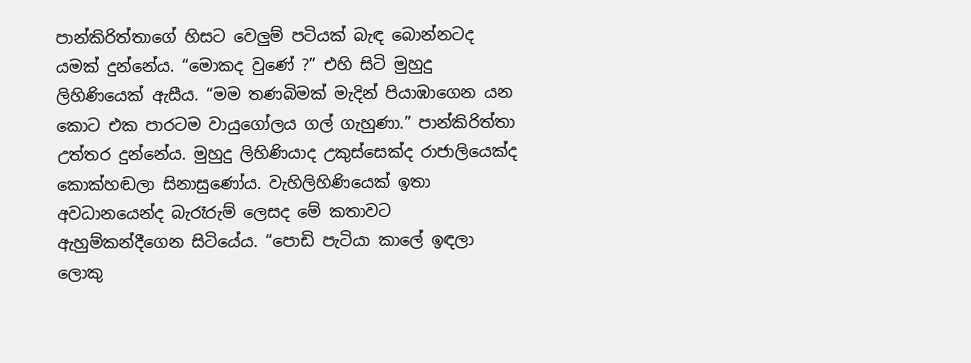පාන්කිරිත්තාගේ හිසට වෙලුම් පටියක් බැඳ බොන්නටද යමක් දුන්නේය. “මොකද වුණේ ?” එහි සිටි මුහුදු ලිහිණියෙක් ඇසීය. “මම තණබිමක් මැදින් පියාඹාගෙන යන කොට එක පාරටම වායුගෝලය ගල් ගැහුණා.” පාන්කිරිත්තා උත්තර දුන්නේය. මුහුදු ලිහිණියාද උකුස්සෙක්ද රාජාලියෙක්ද කොක්හඬලා සිනාසුණෝය. වැහිලිහිණියෙක් ඉතා අවධානයෙන්ද බැරෑරුම් ලෙසද මේ කතාවට ඇහුම්කන්දීගෙන සිටියේය. “පොඩි පැටියා කාලේ ඉඳලා ලොකු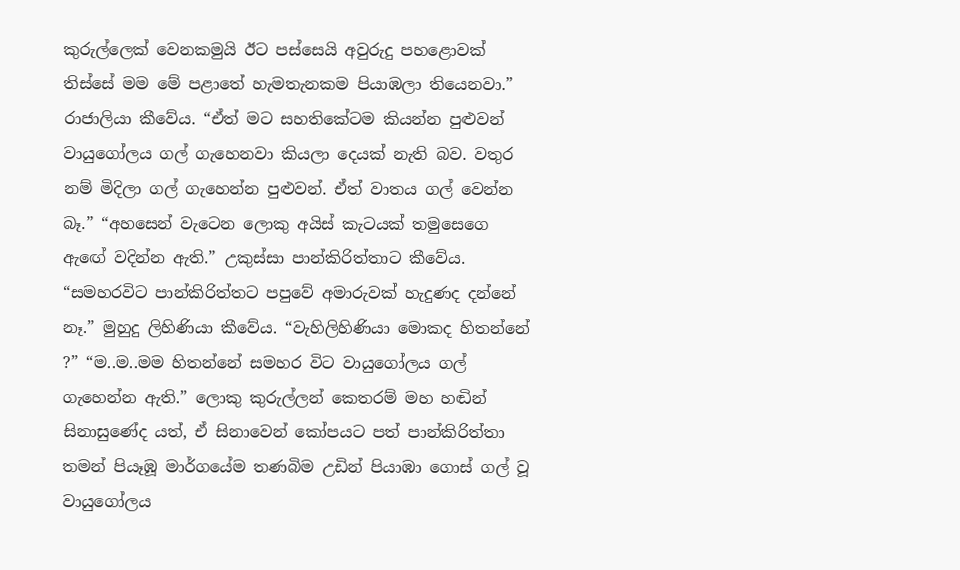කුරුල්ලෙක් වෙනකමුයි ඊට පස්සෙයි අවුරුදු පහළොවක් තිස්සේ මම මේ පළාතේ හැමතැනකම පියාඹලා තියෙනවා.” රාජාලියා කීවේය. “ඒත් මට සහතිකේටම කියන්න පුළුවන් වායුගෝලය ගල් ගැහෙනවා කියලා දෙයක් නැති බව. වතුර නම් මිදිලා ගල් ගැහෙන්න පුළුවන්. ඒත් වාතය ගල් වෙන්න බෑ.” “අහසෙන් වැටෙන ලොකු අයිස් කැටයක් තමුසෙගෙ ඇ‍ඟේ වදින්න ඇති.” උකුස්සා පාන්කිරිත්තාට කීවේය. “සමහරවිට පාන්කිරිත්තට පපුවේ අමාරුවක් හැදුණද දන්නේ නෑ.” මුහුදු ලිහිණියා කීවේය. “වැහිලිහිණියා මොකද හිතන්නේ ?” “ම..ම..මම හිතන්නේ සමහර විට වායුගෝලය ගල් ගැහෙන්න ඇති.” ලොකු කුරුල්ලන් කෙතරම් මහ හඬින් සිනාසුණේද යත්, ඒ සිනාවෙන් කෝපයට පත් පාන්කිරිත්තා තමන් පියෑඹූ මාර්ගයේම තණබිම උඩින් පියාඹා ගොස් ගල් වූ වායුගෝලය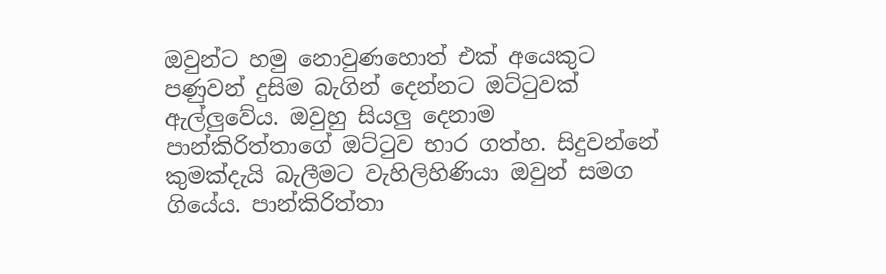ඔවුන්ට හමු නොවුණහොත් එක් අයෙකුට පණුවන් දුසිම බැගින් දෙන්නට ඔට්ටුවක් ඇල්ලුවේය. ඔවුහු සියලු දෙනාම පාන්කිරිත්තාගේ ඔට්ටුව භාර ගත්හ. සිදුවන්නේ කුමක්දැයි බැලීමට වැහිලිහිණියා ඔවුන් සමග ගියේය. පාන්කිරිත්තා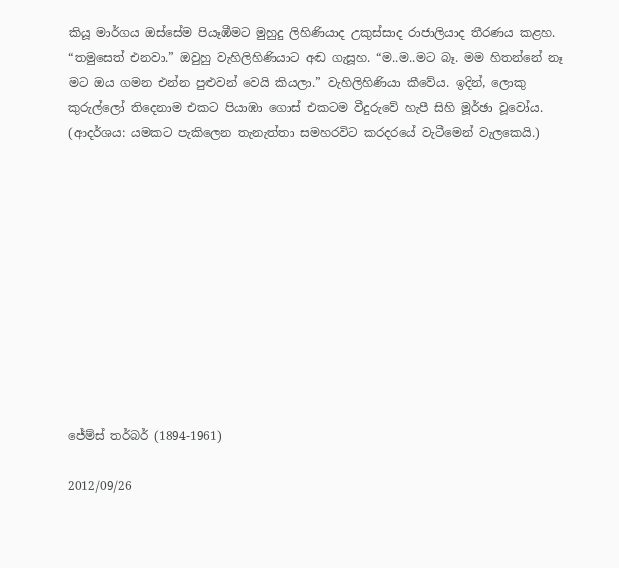කියූ මාර්ගය ඔස්සේම පියෑඹීමට මුහුදු ලිහිණියාද උකුස්සාද රාජාලියාද තීරණය කළහ. “තමුසෙත් එනවා.” ඔවුහු වැහිලිහිණියාට අඬ ගැසූහ. “ම..ම..මට බෑ. මම හිතන්නේ නෑ මට ඔය ගමන එන්න පුළුවන් වෙයි කියලා.” වැහිලිහිණියා කීවේය. ඉදින්, ලොකු කුරුල්ලෝ තිදෙනාම එකට පියාඹා ගොස් එකටම වීදුරුවේ හැපී සිහි මූර්ඡා වූවෝය.
(ආදර්ශය: යමකට පැකිලෙන තැනැත්තා සමහරවිට කරදරයේ වැටීමෙන් වැලකෙයි.)











ජේම්ස් තර්බර් (1894-1961)

2012/09/26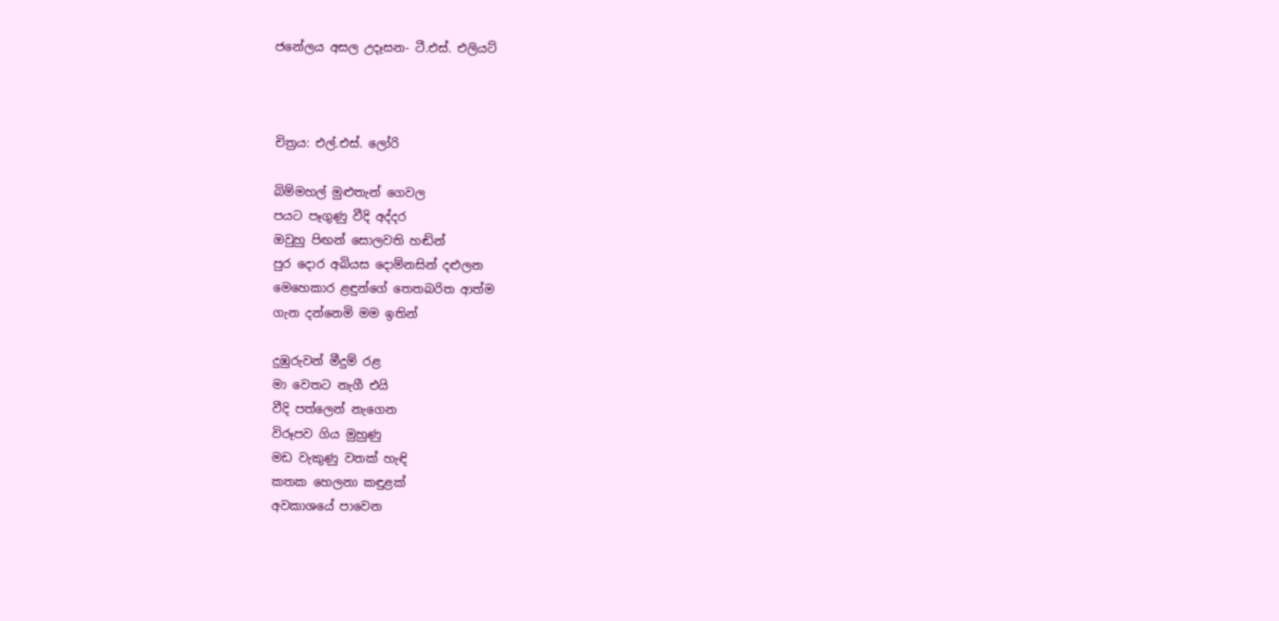ජනේලය අසල උදෑසන- ටී.එස්. එලියට්



චිත්‍රය: එල්.එස්. ලෝරි

බිම්මහල් මුළුතැන් ගෙවල
පයට පෑගුණු වීදි අද්දර
ඔවුහු පිඟන් සොලවති හඬින්
පුර දොර අබියස දොම්නසින් දළුලන
මෙහෙකාර ළඳුන්ගේ තෙතබරිත ආත්ම
ගැන දන්නෙමි මම ඉතින්

දුඹුරුවන් මීදුම් රළ
මා වෙතට නැගී එයි
වීදි පත්ලෙන් නැගෙන
විරූපව ගිය මුහුණු
මඩ වැකුණු වතක් හැඳි
කතක හෙලනා කඳුළක්
අවකාශයේ පාවෙන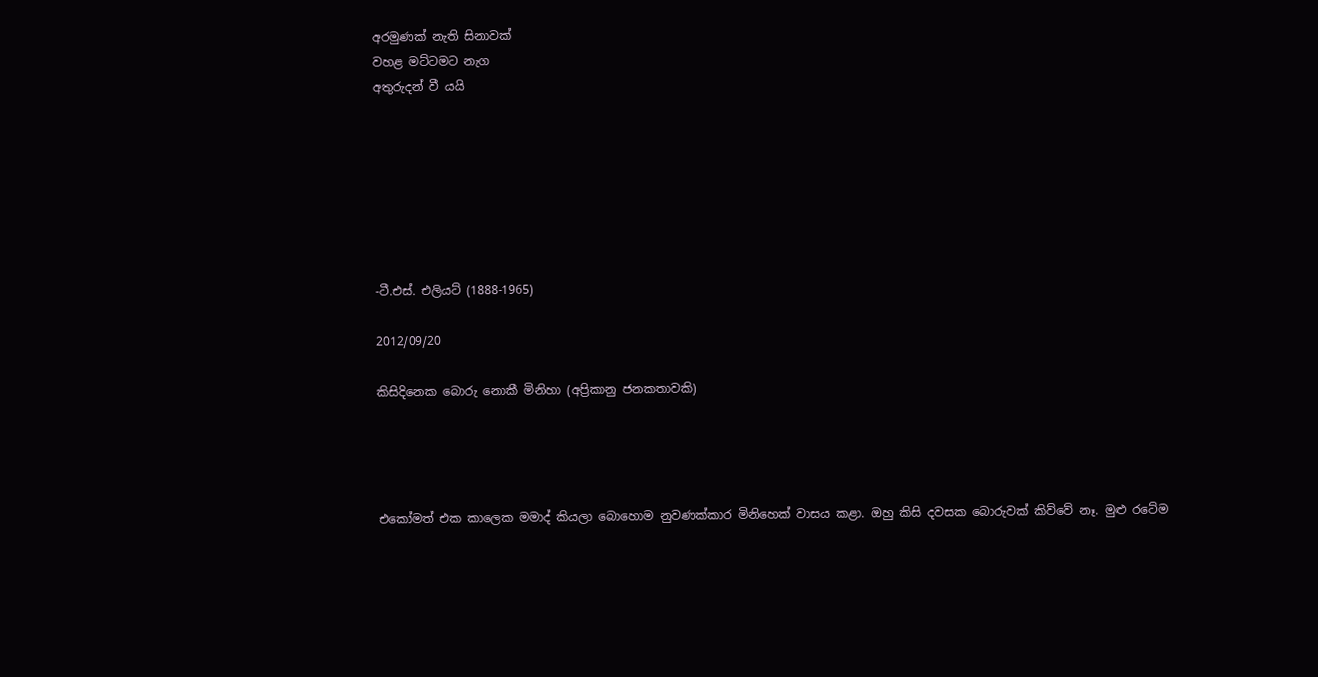අරමුණක් නැති සිනාවක්
වහළ මට්ටමට නැග
අතුරුදන් වී යයි







-ටී.එස්. එලියට් (1888-1965)

2012/09/20

කිසිදිනෙක බොරු නොකී මිනිහා (අප්‍රිකානු ජනකතාවකි)




එකෝමත් එක කාලෙක මමාද් කියලා බොහොම නුවණක්කාර මිනිහෙක් වාසය කළා. ඔහු කිසි දවසක බොරුවක් කිව්වේ නෑ. මුළු රටේම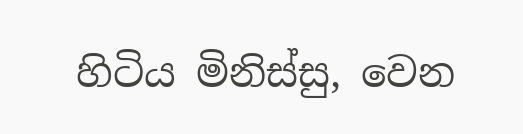හිටිය මිනිස්සු, වෙන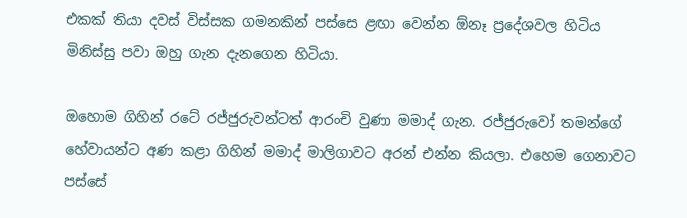එකක් තියා දවස් විස්සක ගමනකින් පස්සෙ ළඟා වෙන්න ඕනෑ ප්‍රදේශවල හිටිය මිනිස්සු පවා ඔහු ගැන දැනගෙන හිටියා.

ඔහොම ගිහින් රටේ රජ්ජුරුවන්ටත් ආරංචි වුණා මමාද් ගැන. රජ්ජුරුවෝ තමන්ගේ හේවායන්ට අණ කළා ගිහින් මමාද් මාලිගාවට අරන් එන්න කියලා. එහෙම ගෙනාවට පස්සේ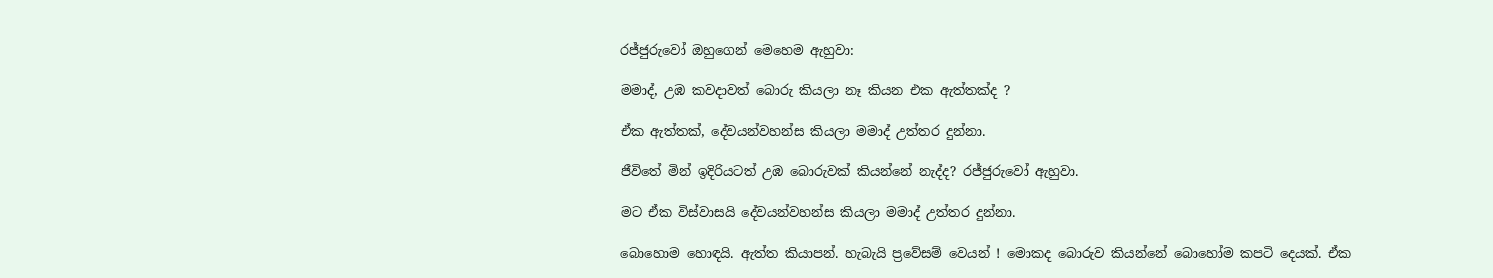රජ්ජුරුවෝ ඔහුගෙන් මෙහෙම ඇහුවා:

මමාද්, උඹ කවදාවත් බොරු කියලා නෑ කියන එක ඇත්තක්ද ?

ඒක ඇත්තක්, දේවයන්වහන්ස කියලා මමාද් උත්තර දුන්නා.

ජීවිතේ මින් ඉදිරියටත් උඹ බොරුවක් කියන්නේ නැද්ද? රජ්ජුරුවෝ ඇහුවා.

මට ඒක විස්වාසයි දේවයන්වහන්ස කියලා මමාද් උත්තර දුන්නා.

බොහොම හොඳයි. ඇත්ත කියාපන්. හැබැයි ප්‍රවේසම් වෙයන් ! මොකද බොරුව කියන්නේ බොහෝම කපටි දෙයක්. ඒක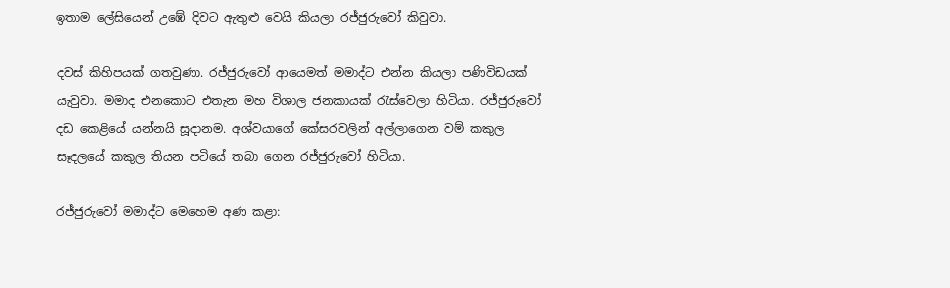ඉතාම ලේසියෙන් උඹේ දිවට ඇතුළු වෙයි කියලා රජ්ජුරු‍වෝ කිවුවා.

දවස් කිහිපයක් ගතවුණා. රජ්ජුරුවෝ ආයෙමත් මමාද්ට එන්න කියලා පණිවිඩයක් යැවුවා. මමාද එනකොට එතැන මහ විශාල ජනකායක් රැස්වෙලා හිටියා. රජ්ජුරුවෝ දඩ කෙළියේ යන්නයි සූදානම. අශ්වයාගේ කේසරවලින් අල්ලාගෙන වම් කකුල සෑදලයේ කකුල තියන පටියේ තබා ගෙන රජ්ජුරුවෝ හිටියා.

රජ්ජුරුවෝ මමාද්ට මෙහෙම අණ කළා: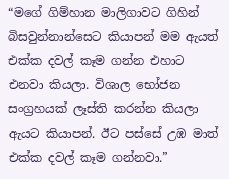“මගේ ගිම්හාන මාලිගාවට ගිහින් බිසවුන්නාන්සෙට කියාපන් මම ඇයත් එක්ක දවල් කෑම ගන්න එහාට එනවා කියලා. විශාල භෝජන සංග්‍රහයක් ලෑස්ති කරන්න කියලා ඇයට කියාපන්. ඊට පස්සේ උඹ මාත් එක්ක දවල් කෑම ගන්නවා.”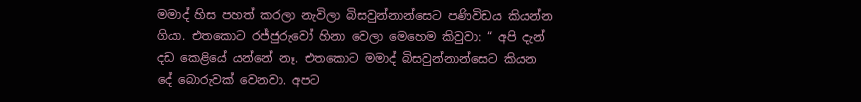මමාද් හිස පහත් කරලා නැවිලා බිසවුන්නාන්සෙට පණිවිඩය කියන්න ගියා. එතකොට රජ්ජුරුවෝ හිනා වෙලා මෙහෙම කිවුවා: “ අපි දැන් දඩ කෙළියේ යන්නේ නෑ. එතකොට මමාද් බිසවුන්නාන්සෙට කියන දේ බොරුවක් වෙනවා. අපට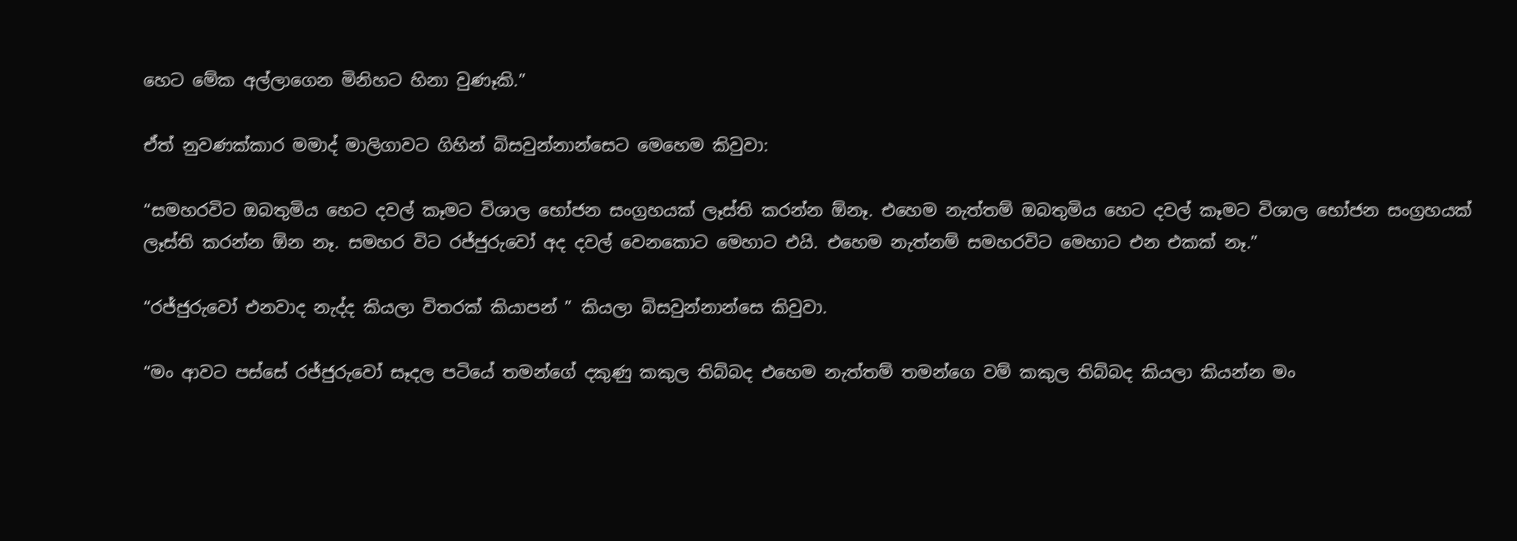හෙට මේක අල්ලාගෙන මිනිහට හිනා වුණෑකි.”

ඒත් නුවණක්කාර මමාද් මාලිගාවට ගිහින් බිසවුන්නාන්සෙට මෙහෙම කිවුවා:

“සමහරවිට ඔබතුමිය හෙට දවල් කෑමට විශාල භෝජන සංග්‍රහයක් ලෑස්ති කරන්න ඕනෑ. එහෙම නැත්තම් ඔබතුමිය හෙට දවල් කෑමට විශාල භෝජන සංග්‍රහයක් ලෑස්ති කරන්න ඕන නෑ. සමහර විට රජ්ජුරුවෝ අද දවල් වෙනකොට මෙහාට එයි. එහෙම නැත්නම් සමහරවිට මෙහාට එන එකක් නෑ.”

“රජ්ජුරුවෝ එනවාද නැද්ද කියලා විතරක් කියාපන් ” කියලා බිසවුන්නාන්සෙ කිවුවා.

“මං ආවට පස්සේ රජ්ජුරුවෝ සෑදල පටියේ තමන්ගේ දකුණු කකුල තිබ්බද එහෙම නැත්තම් තමන්ගෙ වම් කකුල තිබ්බද කියලා කියන්න මං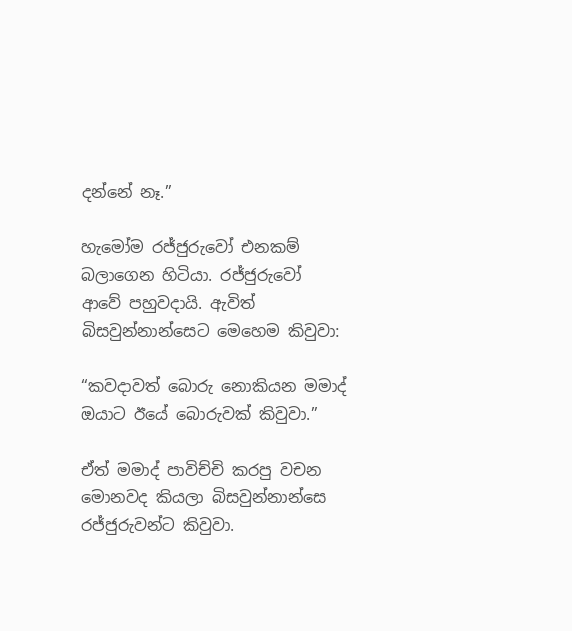දන්නේ නෑ.”

හැමෝම රජ්ජුරුවෝ එනකම් බලාගෙන හිටියා. රජ්ජුරුවෝ ආවේ පහුවදායි. ඇවිත් බිසවුන්නාන්සෙට මෙහෙම කිවුවා:

“කවදාවත් බොරු නොකියන මමාද් ඔයාට ඊයේ බොරුවක් කිවුවා.”

ඒත් මමාද් පාවිච්චි කරපු වචන මොනවද කියලා බිසවුන්නාන්සෙ රජ්ජුරුවන්ට කිවුවා.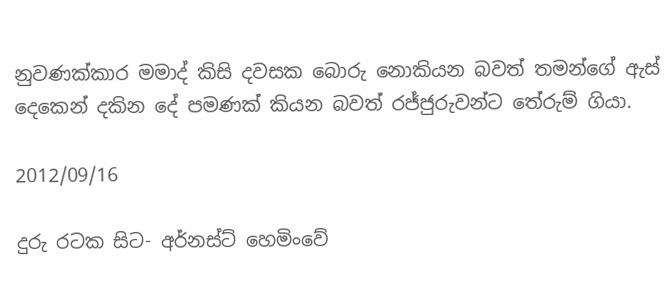නුවණක්කාර මමාද් කිසි දවසක බොරු නොකියන බවත් තමන්ගේ ඇස් දෙකෙන් දකින දේ පමණක් කියන බවත් රජ්ජුරුවන්ට තේරුම් ගියා.

2012/09/16

දුරු රටක සිට- අර්නස්ට් හෙමිංවේ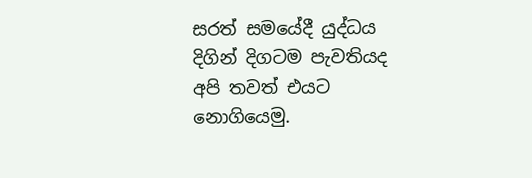සරත් සමයේදී යුද්ධය දිගින් දිගටම පැවතියද අපි තවත් එයට නොගියෙමු.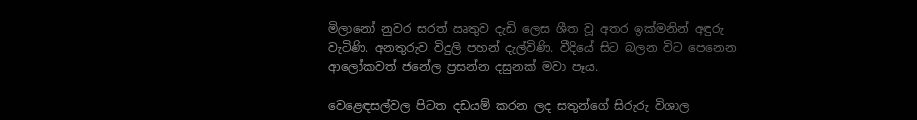මිලානෝ නුවර සරත් ඍතුව දැඩි ලෙස ශීත වූ අතර ඉක්මනින් අඳුරු වැටිණි. අනතුරුව විදුලි පහන් දැල්විණි. වීදියේ සිට බලන විට පෙනෙන ආලෝකවත් ජනේල ප්‍රසන්න දසුනක් මවා පෑය.

වෙළෙඳසල්වල පිටත දඩයම් කරන ලද සතුන්ගේ සිරුරු විශාල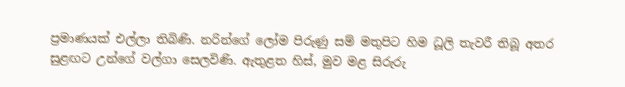ප්‍රමාණයක් එල්ලා තිබිණි. නරින්ගේ ලෝම පිරුණු සම් මතුපිට හිම ධූලි තැවරී තිබූ අතර සුළඟට උන්ගේ වල්ගා සෙලවිණි. ඇතුළත හිස්, මුව මළ සිරුරු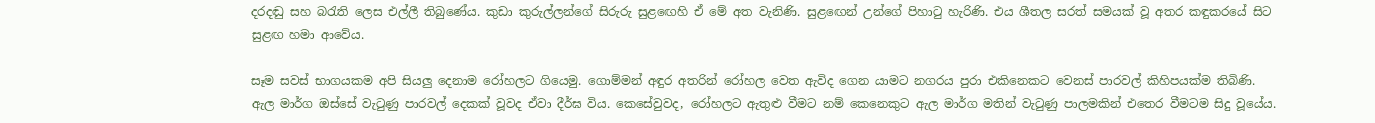දරදඬු සහ බරැති ලෙස එල්ලී තිබුණේය. කුඩා කුරුල්ලන්ගේ සිරුරු සුළ‍ඟෙහි ඒ මේ අත වැනිණි. සුළ‍ඟෙන් උන්ගේ පිහාටු හැරිණි. එය ශීතල සරත් සමයක් වූ අතර කඳුකරයේ සිට සුළඟ හමා ආවේය.

සෑම සවස් භාගයකම අපි සියලු දෙනාම ‍රෝහලට ගියෙමු. ගොම්මන් අඳුර අතරින් රෝහල වෙත ඇවිද ගෙන යාමට නගරය පුරා එකිනෙකට වෙනස් පාරවල් කිහිපයක්ම තිබිණි.  ඇල මාර්ග ඔස්සේ වැටුණු පාරවල් දෙකක් වූවද ඒවා දීර්ඝ විය. කෙසේවුවද, රෝහලට ඇතුළු වීමට නම් කෙනෙකුට ඇල මාර්ග මතින් වැටුණු පාලමකින් එතෙර වීමටම සිදු වූයේය.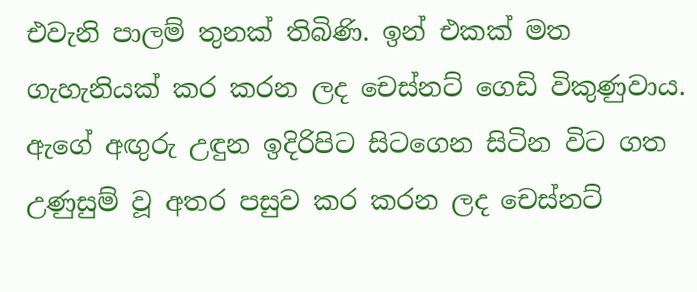එවැනි පාලම් තුනක් තිබිණි. ඉන් එකක් මත ගැහැනියක් කර කරන ලද චෙස්නට් ගෙඩි විකුණුවාය. ඇගේ අඟුරු උඳුන ඉදිරිපිට සිටගෙන සිටින විට ගත උණුසුම් වූ අතර පසුව කර කරන ලද චෙස්නට්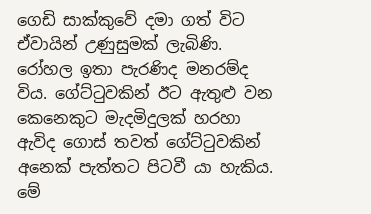ගෙඩි සාක්කුවේ දමා ගත් විට ඒවායින් උණුසුමක් ලැබිණි.  රෝහල ඉතා පැරණිද මනරම්ද විය. ගේට්ටුවකින් ඊට ඇතුළු වන කෙනෙකුට මැදමිදුලක් හරහා ඇවිද ගොස් තවත් ගේට්ටුවකින් අනෙක් පැත්තට පිටවී යා හැකිය. මේ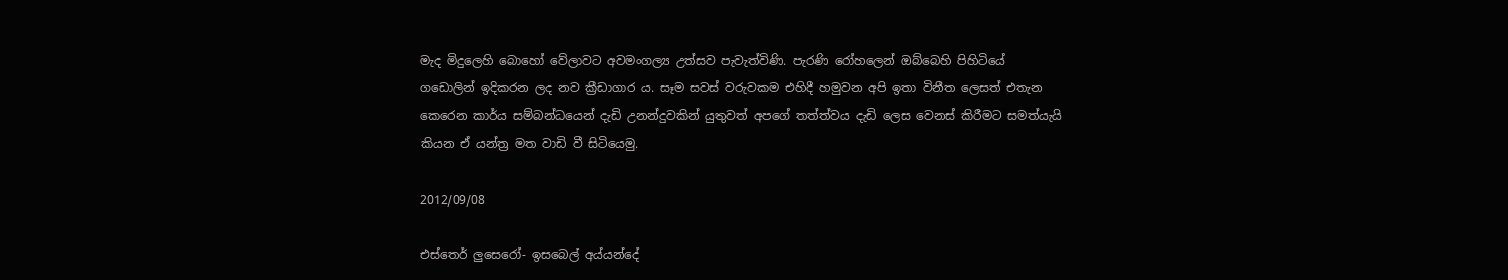මැද මිදුලෙහි බොහෝ වේලාවට අවමංගල්‍ය උත්සව පැවැත්විණි. පැරණි රෝහලෙන් ඔබ්බෙහි පිහිටියේ ගඩොලින් ඉදිකරන ලද නව ක්‍රීඩාගාර ය. සෑම සවස් වරුවකම එහිදී හමුවන අපි ඉතා විනීත ලෙසත් එතැන කෙරෙන කාර්ය සම්බන්ධයෙන් දැඩි උනන්දුවකින් යුතුවත් අ‍ප‍ගේ තත්ත්වය දැඩි ලෙස වෙනස් කිරීමට සමත්යැයි කියන ඒ යන්ත්‍ර මත වාඩි වී සිටියෙමු.

2012/09/08

එස්තෙර් ලුසෙරෝ- ඉසබෙල් අය්යන්දේ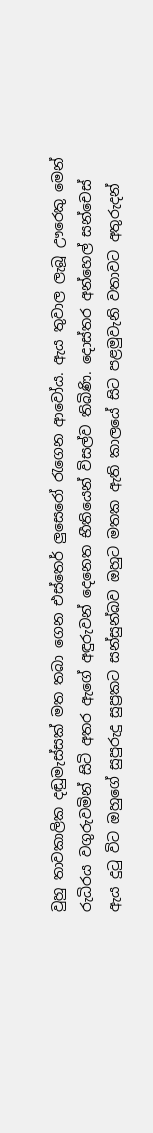වුහු තාවකාලික දඬුමැස්සක් මත තබා ගෙන එස්තෙර් ලුසෙරෝ රැගෙන ආවෝය. ඇය තුවාල ලැබූ ඌරෙකු මෙන් රුධිරය වගුරුවමින් සිටි අතර ඇගේ අඳුරුවන් දෙනෙත භීතියෙන් විසල්ව තිබිණි. දොස්තර අන්හෙල් සන්චෙස් ඇය දුටු විට ඔහුගේ සුපුරුදු සුප්‍රකට සන්සුන්බව ඔහුට මතක ඇති කාලයේ සිට පළමුවැනි වතාවට අතුරුදන්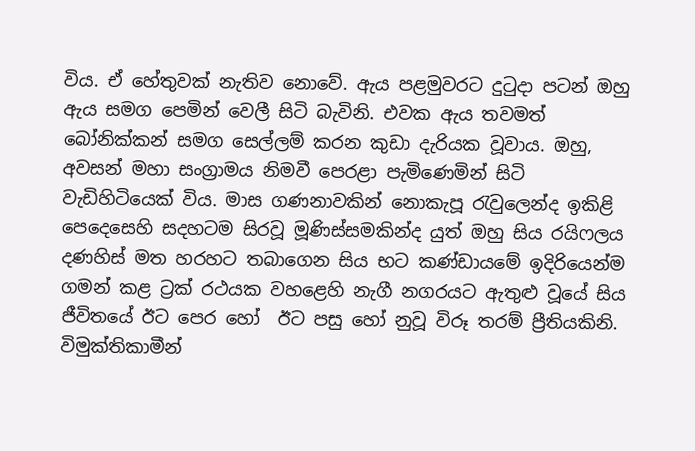විය. ඒ හේතුවක් නැතිව නොවේ. ඇය පළමුවරට දුටුදා පටන් ඔහු ඇය සමග පෙමින් වෙලී සිටි බැවිනි. එවක ඇය තවමත් බෝනික්කන් සමග සෙල්ලම් කරන කුඩා දැරියක වූවාය. ඔහු, අවසන් මහා සංග්‍රාමය නිමවී පෙරළා පැමිණෙමින් සිටි වැඩිහිටියෙක් විය. මාස ගණනාවකින් නොකැපූ රැවුලෙන්ද ඉකිළි පෙදෙසෙහි සදහටම සිරවූ මූණිස්සමකින්ද යුත් ඔහු සිය රයිෆලය දණහිස් මත හරහට තබාගෙන සිය භට කණ්ඩායමේ ඉදිරියෙන්ම ගමන් කළ ට්‍රක් රථයක වහළෙහි නැගී නගරයට ඇතුළු වූයේ සිය ජීවිතයේ ඊට පෙර හෝ  ඊට පසු හෝ නුවූ විරූ තරම් ප්‍රීතියකිනි.  විමුක්තිකාමීන්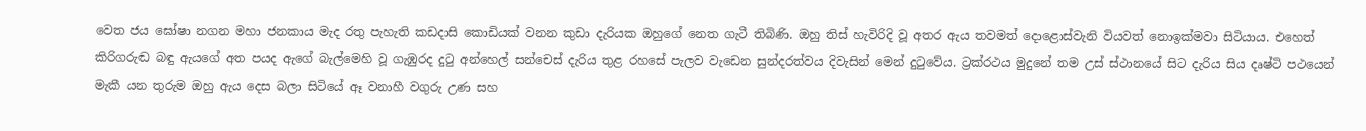වෙත ජය ‍ඝෝෂා නගන මහා ජනකාය මැද රතු පැහැති කඩදාසි කොඩියක් වනන කුඩා දැරියක ඔහුගේ නෙත ගැටී තිබිණි. ඔහු තිස් හැවිරිදි වූ අතර ඇය තවමත් දොළොස්වැනි වියවත් නොඉක්මවා සිටියාය. එහෙත් කිරිගරුඬ බඳු ඇයගේ අත පයද ඇගේ බැල්මෙහි වූ ගැඹුරද දුටු අන්හෙල් සන්චෙස් දැරිය තුළ රහසේ පැලව වැඩෙන සුන්දරත්වය දිවැසින් මෙන් දුටුවේය. ට්‍රක්රථය මුදුනේ තම උස් ස්ථානයේ සිට දැරිය සිය දෘෂ්ටි පථයෙන් මැකී යන තුරුම ඔහු ඇය දෙස බලා සිටියේ ඈ වනාහී වගුරු උණ සහ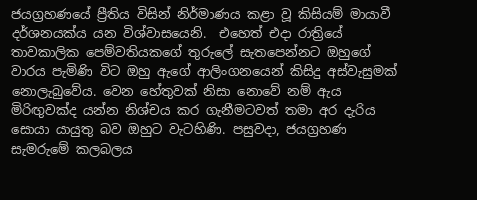ජයග්‍රහණයේ ප්‍රීතිය විසින් නිර්මාණය කළා වූ කිසියම් මායාවී දර්ශනයක්ය යන විශ්වාසයෙනි.  එහෙත් එදා රාත්‍රියේ තාවකාලික පෙම්වතියකගේ තුරුලේ සැතපෙන්නට ඔහු‍ගේ වාරය පැමිණි විට ඔහු ඇගේ ආලිංගනයෙන් කිසිදු අස්වැසුමක් නොලැබුවේය. වෙන හේතුවක් නිසා නොවේ නම් ඇය මිරිඟුවක්ද යන්න නිශ්චය කර ගැනීමටවත් තමා අර දැරිය සොයා යායුතු බව ඔහුට වැටහිණි. පසුවදා, ජයග්‍රහණ සැමරුමේ කලබලය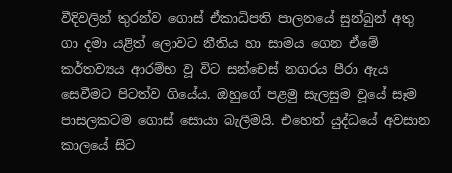වීදිවලින් තුරන්ව ගොස් ඒකාධිපති පාලනයේ සුන්බුන් අතු ගා දමා යළිත් ලොවට නීතිය හා සාමය ගෙන ඒමේ කර්තව්‍යය ආරම්භ වූ විට සන්චෙස් නගරය පීරා ඇය සෙවීමට පිටත්ව ගියේය. ඔහුගේ පළමු සැලසුම වූයේ සෑම පාසලකටම ගොස් සොයා බැලීමයි. එහෙත් යුද්ධයේ අවසාන කාලයේ සිට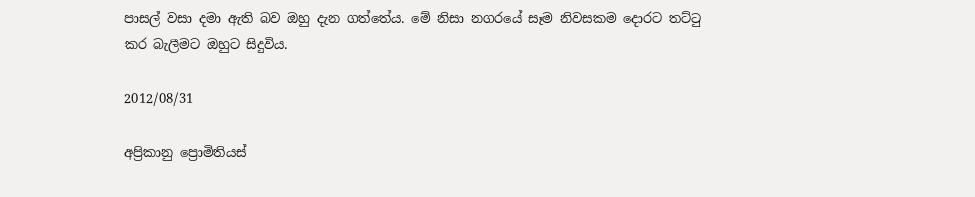පාසල් වසා දමා ඇති බව ඔහු දැන ගත්තේය. මේ නිසා නගරයේ සෑම නිවසකම දොරට තට්ටු කර බැලීමට ඔහුට සිදුවිය.

2012/08/31

අප්‍රිකානු ප්‍රොමිතියස්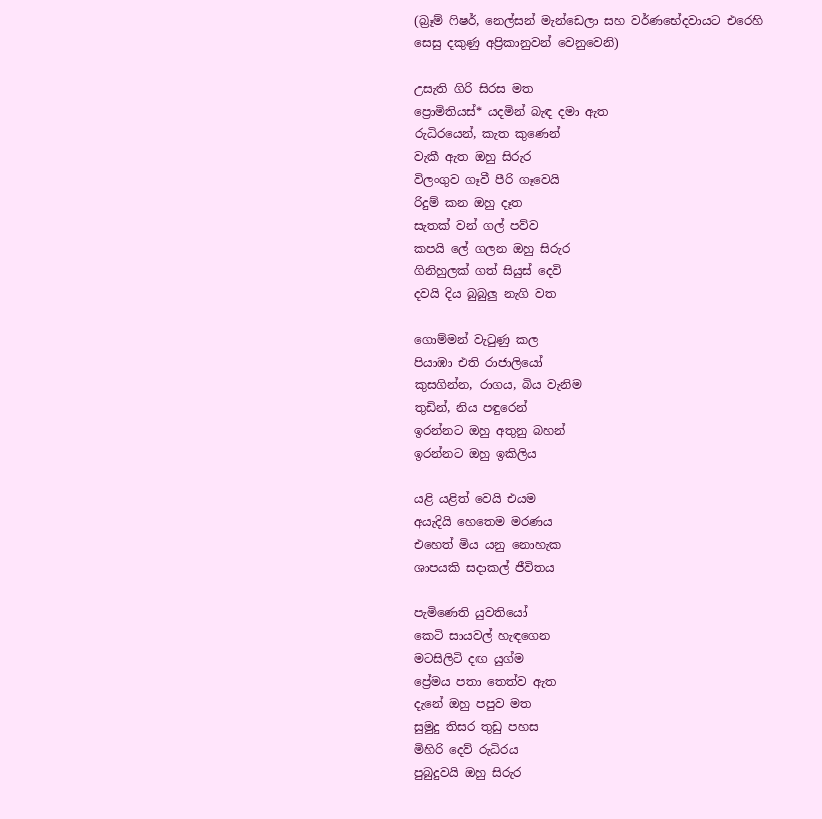(බ්‍රෑම් ෆිෂර්, නෙල්සන් මැන්ඩෙලා සහ වර්ණභේදවායට එරෙහි සෙසු දකුණු අප්‍රිකානුවන් වෙනුවෙනි)

උසැති ගිරි සිරස මත
ප්‍රොමිතියස්* යදමින් බැඳ දමා ඇත
රුධිරයෙන්, කැත කුණෙන්
වැකී ඇත ඔහු සිරුර
විලංගුව ගෑවී පීරි ගෑවෙයි
රිදුම් කන ඔහු දෑත
සැතක් වන් ගල් පව්ව
කපයි ලේ ගලන ඔහු සිරුර
ගිනිහුලක් ගත් සියුස් දෙවි
දවයි දිය බුබුලු නැගි වත

ගොම්මන් වැටුණු කල
පියාඹා එති රාජාලියෝ
කුසගින්න, රාගය, බිය වැනිම
තුඩින්, නිය පඳුරෙන්
ඉරන්නට ඔහු අතුනු බහන්
ඉරන්නට ඔහු ඉකිලිය

යළි යළිත් වෙයි එයම
අයැදියි හෙතෙම මරණය
එහෙත් මිය යනු නොහැක
ශාපයකි සදාකල් ජීවිතය

පැමිණෙති යුවතියෝ
කෙටි සායවල් හැඳගෙන
මටසිලිටි දඟ යුග්ම
ප්‍රේමය පතා තෙත්ව ඇත
දැනේ ඔහු පපුව මත
සුමුදු තිසර තුඩු පහස
මිහිරි දෙව් රුධිරය
පුබුදුවයි ඔහු සිරුර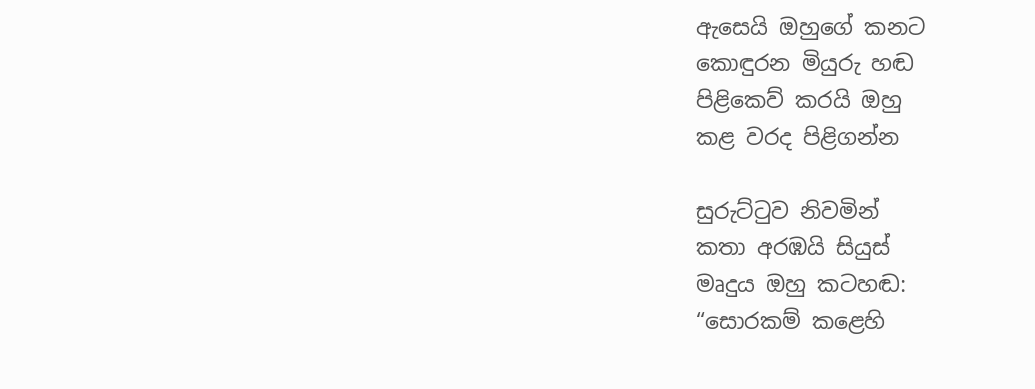ඇසෙයි ඔහුගේ කනට
කොඳුරන මියුරු හඬ
පිළිකෙව් කරයි ඔහු
කළ වරද පිළිගන්න

සුරුට්ටුව නිවමින්
කතා අරඹයි සියුස්
මෘදුය ඔහු කටහඬ:
“සොරකම් කළෙහි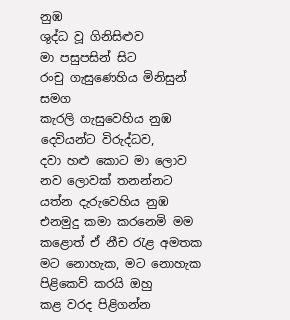නුඹ
ශුද්ධ වූ ගිනිසිළුව
මා පසුපසින් සිට
රංචු ගැසුණෙහිය මිනිසුන් සමග
කැරලි ගැසුවෙහිය නුඹ
දෙවියන්ට විරුද්ධව,
දවා හළු කොට මා ලොව
නව ලොවක් තනන්නට
යත්න දැරුවෙහිය නුඹ
එනමුදු කමා කරනෙමි මම
කළොත් ඒ නීච රැළ අමතක
මට නොහැක, මට නොහැක
පිළිකෙව් කරයි ඔහු
කළ වරද පිළිගන්න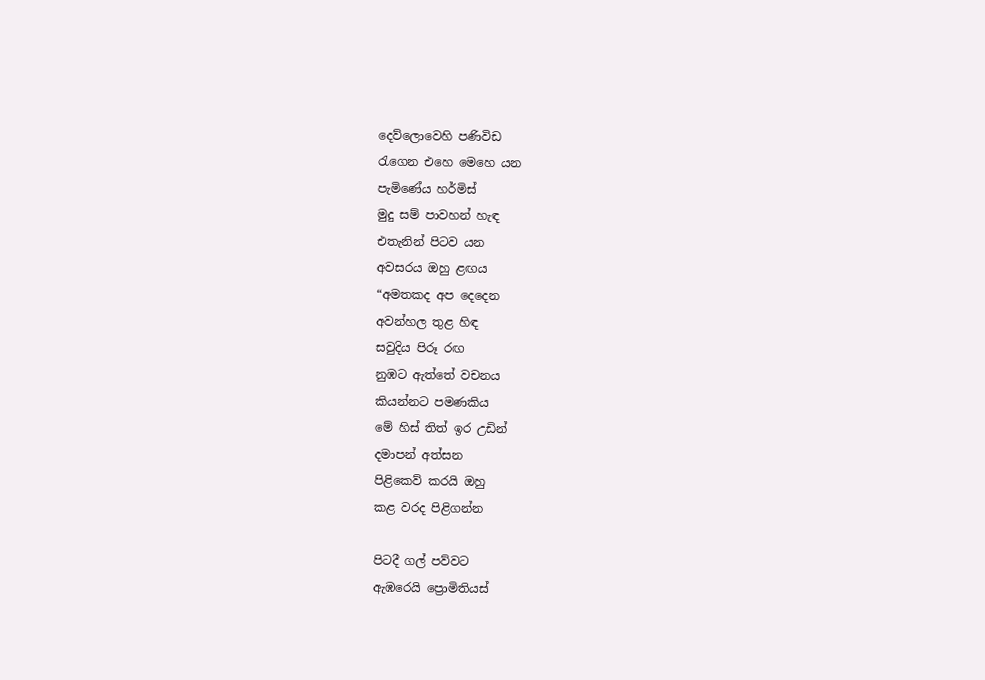දෙව්ලොවෙහි පණිවිඩ
රැගෙන එහෙ මෙහෙ යන
පැමිණේය හර්මිස්
මුදු සම් පාවහන් හැඳ
එතැනින් පිටව යන
අවසරය ඔහු ළඟය
“අමතකද අප දෙදෙන
අවන්හල තුළ හිඳ
සවුදිය පිරූ රඟ
නුඹට ඇත්තේ වචනය
කියන්නට පමණකිය
මේ හිස් තිත් ඉර උඩින්
දමාපන් අත්සන
පිළිකෙව් කරයි ඔහු
කළ වරද පිළිගන්න

පිටදී ගල් පව්වට
ඇඹරෙයි ප්‍රොමිතියස්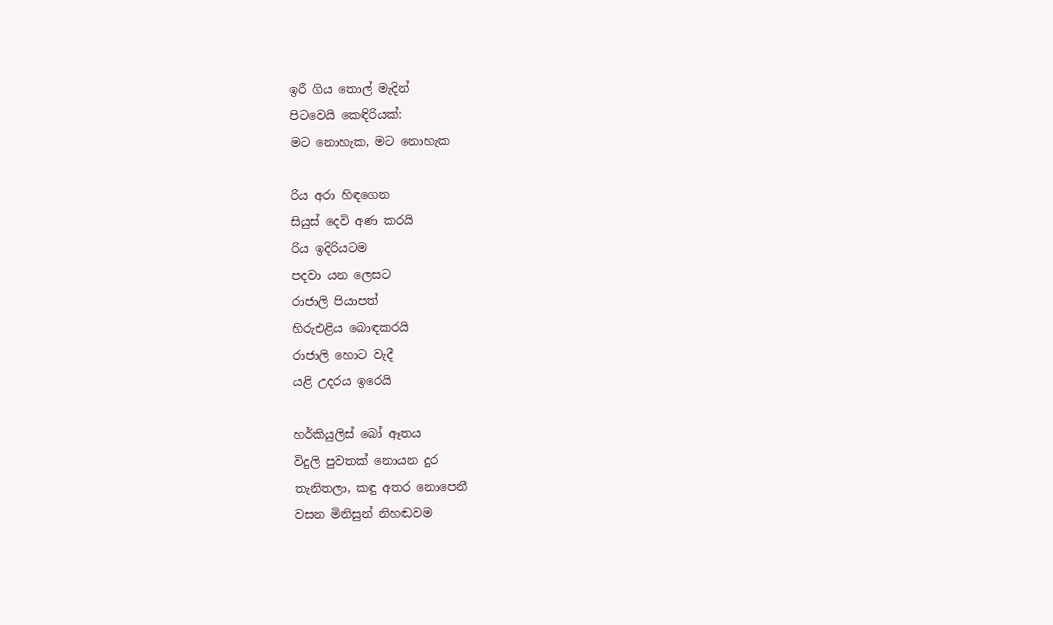ඉරී ගිය තොල් මැදින්
පිටවෙයි කෙඳිරියක්:
මට නොහැක, මට නොහැක

රිය අරා හිඳගෙන
සියුස් දෙවි අණ කරයි
රිය ඉදිරියටම
පදවා යන ලෙසට
රාජාලි පියාපත්
හිරුඑළිය බොඳකරයි
රාජාලි හොට වැදී
යළි උදරය ඉරෙයි

හර්කියුලිස් බෝ ඈතය
විදුලි පුවතක් නොයන දුර
තැනිතලා, කඳු අතර නොපෙනී
වසන මිනිසුන් නිහඬවම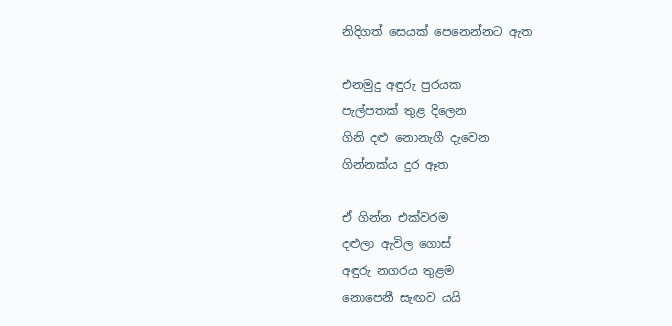නිදිගත් සෙයක් පෙනෙන්නට ඇත

එනමුදු අඳුරු පුරයක
පැල්පතක් තුළ දිලෙන
ගිනි දළු නොනැගී දැවෙන
ගින්නක්ය දුර ඈත

ඒ ගින්න එක්වරම
දළුලා ඇවිල ගොස්
අඳුරු නගරය තුළම
නොපෙනී සැඟව යයි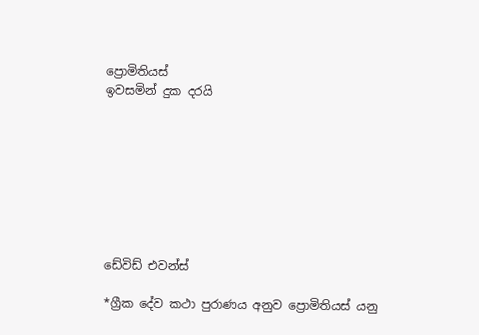ප්‍රොමිතියස්
ඉවසමින් දුක දරයි








ඩේවිඩ් එවන්ස්

*ග්‍රීක දේව කථා පුරාණය අනුව ප්‍රොමිතියස් යනු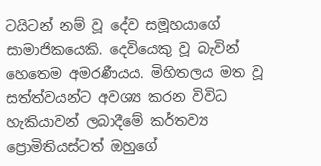ටයිටන් නම් වූ දේව සමූහයාගේ සාමාජිකයෙකි. දෙවියෙකු වූ බැවින් හෙතෙම අමරණීයය. මිහිතලය මත වූ සත්ත්වයන්ට අවශ්‍ය කරන විවිධ හැකියාවන් ලබාදීමේ කර්තව්‍ය ප්‍රොමිතියස්ටත් ඔහුගේ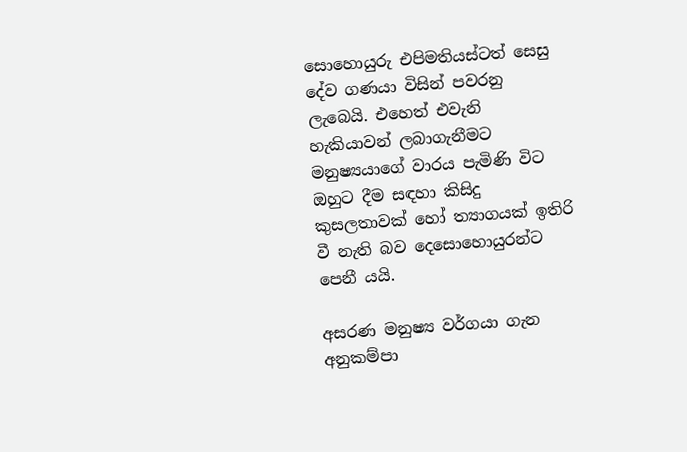සොහොයුරු එපිමතියස්ටත් සෙසු දේව ගණයා විසින් පවරනු ලැබෙයි. එහෙත් එවැනි හැකියාවන් ලබාගැනීමට මනුෂ්‍යයාගේ වාරය පැමිණි විට ඔහුට දීම සඳහා කිසිදු කුසලතාවක් හෝ ත්‍යාගයක් ඉතිරි වී නැති බව දෙසොහොයුරන්ට පෙනී යයි.

අසරණ මනුෂ්‍ය වර්ගයා ගැන අනුකම්පා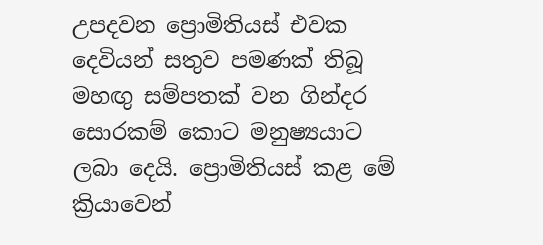උපදවන ප්‍රොමිතියස් එවක දෙවියන් සතුව පමණක් තිබූ මහඟු සම්පතක් වන ගින්දර සොරකම් කොට මනුෂ්‍යයාට ලබා දෙයි. ප්‍රොමිතියස් කළ මේ ක්‍රියාවෙන්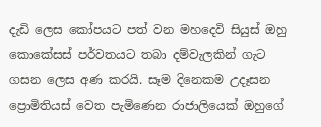දැඩි ලෙස කෝපයට පත් වන මහදෙවි සියුස් ඔහු කොකේසස් පර්වතයට තබා දම්වැලකින් ගැට ගසන ලෙස අණ කරයි. සෑම දිනෙකම උදෑසන ප්‍රොමිතියස් වෙත පැමිණෙන රාජාලියෙක් ඔහුගේ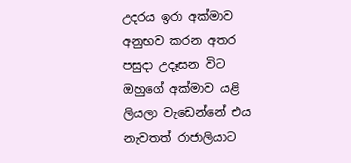උදරය ඉරා අක්මාව අනුභව කරන අතර පසුදා උදෑසන විට ඔහුගේ අක්මාව යළි ලියලා වැඩෙන්නේ එය නැවතත් රාජාලියාට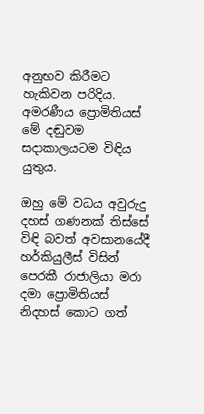අනුභව කිරීමට හැකිවන පරිදිය. අමරණීය ප්‍රොමිතියස් මේ දඬුවම  සදාකාලයටම විඳිය යුතුය.

ඔහු මේ වධය අවුරුදු දහස් ගණනක් තිස්සේ විඳි බවත් අවසානයේදී හර්කියුලීස් විසින් පෙරකී රාජාලියා මරා දමා ප්‍රොමිතියස් නිදහස් කොට ගත්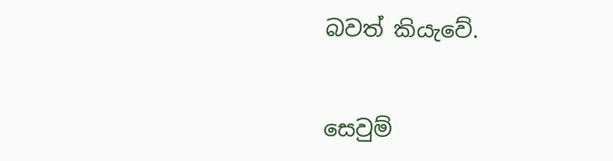බවත් කියැවේ.


සෙවුම්